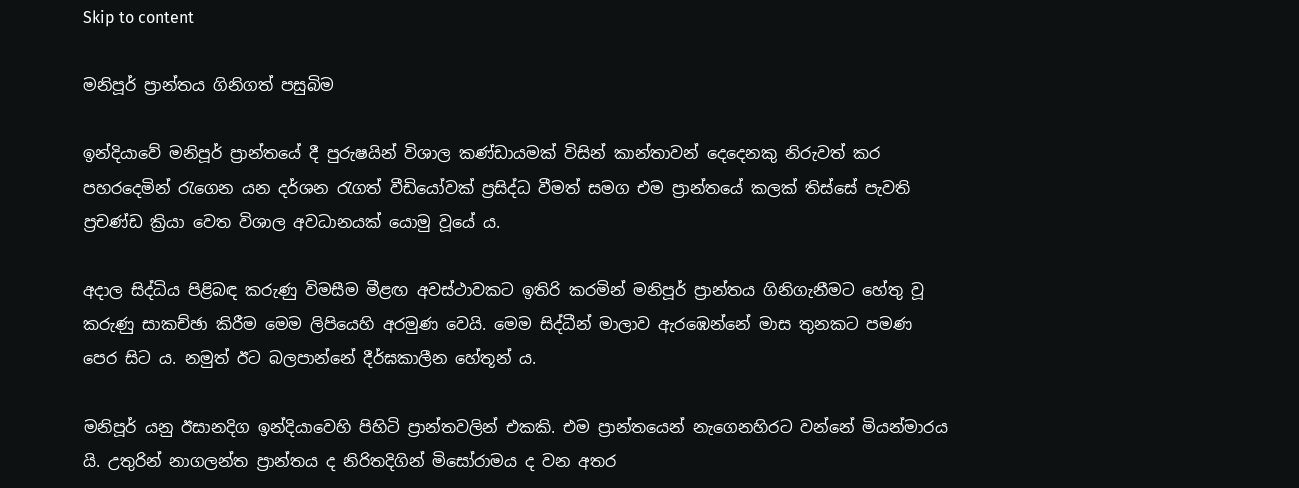Skip to content

මනිපූර් ප්‍රාන්තය ගිනිගත් පසුබිම

ඉන්දියාවේ මනිපූර් ප්‍රාන්තයේ දී පුරුෂයින් විශාල කණ්ඩායමක් විසින් කාන්තාවන් දෙදෙනකු නිරුවත් කර පහරදෙමින් රැගෙන යන දර්ශන රැගත් වීඩියෝවක් ප්‍රසිද්ධ වීමත් සමග එම ප්‍රාන්තයේ කලක් තිස්සේ පැවති ප්‍රචණ්ඩ ක්‍රියා වෙත විශාල අවධානයක් යොමු වූයේ ය.

අදාල සිද්ධිය පිළිබඳ කරුණු විමසීම මීළඟ අවස්ථාවකට ඉතිරි කරමින් මනිපූර් ප්‍රාන්තය ගිනිගැනීමට හේතු වූ කරුණු සාකච්ඡා කිරීම මෙම ලිපියෙහි අරමුණ වෙයි. මෙම සිද්ධීන් මාලාව ඇරඹෙන්නේ මාස තුනකට පමණ පෙර සිට ය. නමුත් ඊට බලපාන්නේ දීර්ඝකාලීන හේතූන් ය.

මනිපූර් යනු ඊසානදිග ඉන්දියාවෙහි පිහිටි ප්‍රාන්තවලින් එකකි. එම ප්‍රාන්තයෙන් නැගෙනහිරට වන්නේ මියන්මාරය යි. උතුරින් නාගලන්ත ප්‍රාන්තය ද නිරිතදිගින් මිසෝරාමය ද වන අතර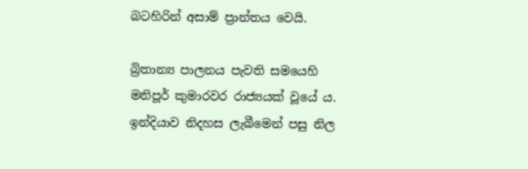බටහිරින් අසාම් ප්‍රාන්තය වෙයි.

බ්‍රිතාන්‍ය පාලනය පැවති සමයෙහි මනිපූර් කුමාරවර රාජ්‍යයක් වූයේ ය. ඉන්දියාව නිදහස ලැබීමෙන් පසු නිල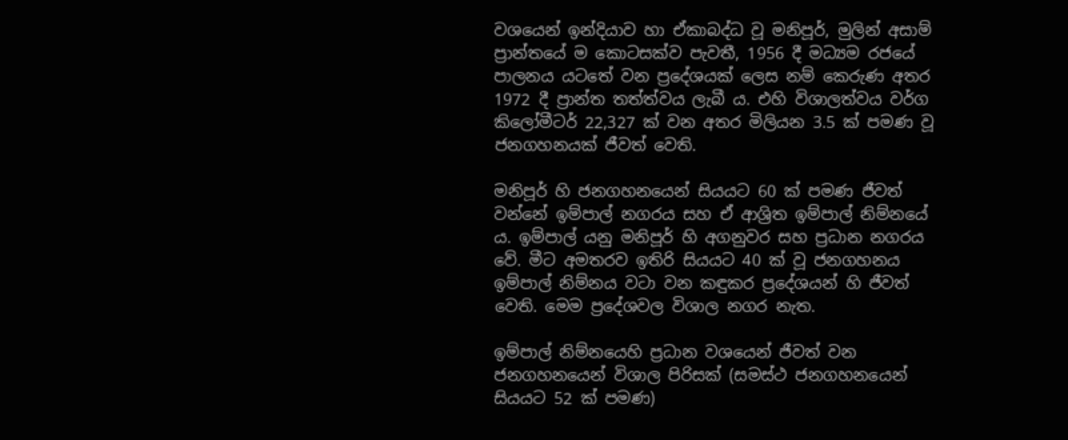වශයෙන් ඉන්දියාව හා ඒකාබද්ධ වූ මනිපූර්, මුලින් අසාම් ප්‍රාන්තයේ ම කොටසක්ව පැවතී, 1956 දී මධ්‍යම රජයේ පාලනය යටතේ වන ප්‍රදේශයක් ලෙස නම් කෙරුණ අතර 1972 දී ප්‍රාන්ත තත්ත්වය ලැබී ය. එහි විශාලත්වය වර්ග කිලෝමීටර් 22,327 ක් වන අතර මිලියන 3.5 ක් පමණ වූ ජනගහනයක් ජීවත් වෙති.

මනිපූර් හි ජනගහනයෙන් සියයට 60 ක් පමණ ජීවත් වන්නේ ඉම්පාල් නගරය සහ ඒ ආශ්‍රිත ඉම්පාල් නිම්නයේ ය. ඉම්පාල් යනු මනිපූර් හි අගනුවර සහ ප්‍රධාන නගරය වේ. මීට අමතරව ඉතිරි සියයට 40 ක් වූ ජනගහනය ඉම්පාල් නිම්නය වටා වන කඳුකර ප්‍රදේශයන් හි ජීවත් වෙති. මෙම ප්‍රදේශවල විශාල නගර නැත.

ඉම්පාල් නිම්නයෙහි ප්‍රධාන වශයෙන් ජීවත් වන ජනගහනයෙන් විශාල පිරිසක් (සමස්ථ ජනගහනයෙන් සියයට 52 ක් පමණ)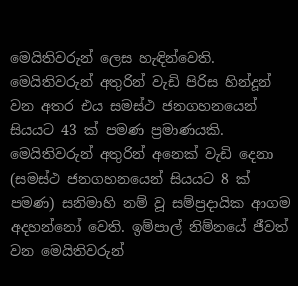මෙයිතිවරුන් ලෙස හැඳින්වෙති. මෙයිතිවරුන් අතුරින් වැඩි පිරිස හින්දූන් වන අතර එය සමස්ථ ජනගහනයෙන් සියයට 43 ක් පමණ ප්‍රමාණයකි. මෙයිතිවරුන් අතුරින් අනෙක් වැඩි දෙනා (සමස්ථ ජනගහනයෙන් සියයට 8 ක් පමණ) සනිමාහි නම් වූ සම්ප්‍රදායික ආගම අදහන්නෝ වෙති. ඉම්පාල් නිම්නයේ ජීවත් වන මෙයිතිවරුන්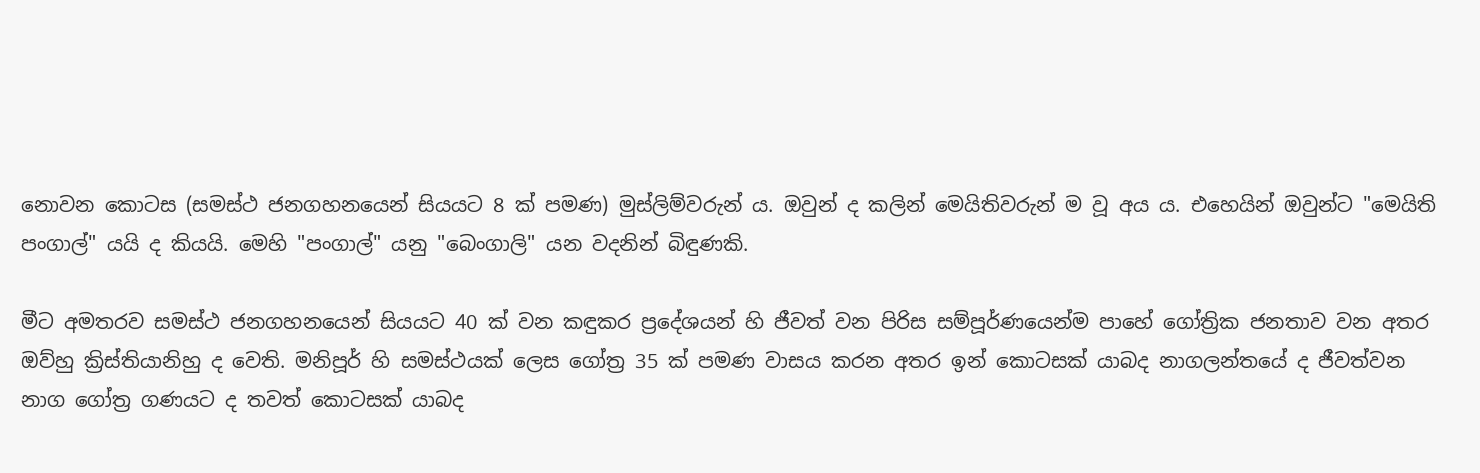නොවන කොටස (සමස්ථ ජනගහනයෙන් සියයට 8 ක් පමණ) මුස්ලිම්වරුන් ය. ඔවුන් ද කලින් මෙයිතිවරුන් ම වූ අය ය. එහෙයින් ඔවුන්ට "මෙයිති පංගාල්" යයි ද කියයි. මෙහි "පංගාල්" යනු "බෙංගාලි" යන වදනින් බිඳුණකි.

මීට අමතරව සමස්ථ ජනගහනයෙන් සියයට 40 ක් වන කඳුකර ප්‍රදේශයන් හි ජීවත් වන පිරිස සම්පූර්ණයෙන්ම පාහේ ගෝත්‍රික ජනතාව වන අතර ඔව්හු ක්‍රිස්තියානිහු ද වෙති. මනිපූර් හි සමස්ථයක් ලෙස ගෝත්‍ර 35 ක් පමණ වාසය කරන අතර ඉන් කොටසක් යාබද නාගලන්තයේ ද ජීවත්වන නාග ගෝත්‍ර ගණයට ද තවත් කොටසක් යාබද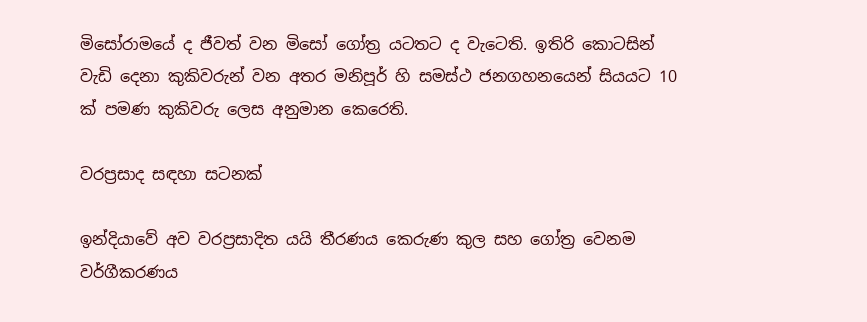මිසෝරාමයේ ද ජීවත් වන මිසෝ ගෝත්‍ර යටතට ද වැටෙති. ඉතිරි කොටසින් වැඩි දෙනා කුකිවරුන් වන අතර මනිපූර් හි සමස්ථ ජනගහනයෙන් සියයට 10 ක් පමණ කුකිවරු ලෙස අනුමාන කෙරෙති.

වරප්‍රසාද සඳහා සටනක්

ඉන්දියාවේ අව වරප්‍රසාදිත යයි තීරණය කෙරුණ කුල සහ ගෝත්‍ර වෙනම වර්ගීකරණය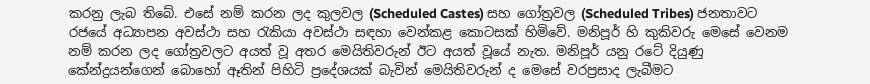කරනු ලැබ තිබේ. එසේ නම් කරන ලද කුලවල (Scheduled Castes) සහ ගෝත්‍රවල (Scheduled Tribes) ජනතාවට රජයේ අධ්‍යාපන අවස්ථා සහ රැකියා අවස්ථා සඳහා වෙන්කළ කොටසක් හිමිවේ. මනිපූර් හි කුකිවරු මෙසේ වෙනම නම් කරන ලද ගෝත්‍රවලට අයත් වූ අතර මෙයිතිවරුන් ඊට අයත් වූයේ නැත. මනිපූර් යනු රටේ දියුණු කේන්ද්‍රයන්ගෙන් බොහෝ ඈතින් පිහිටි ප්‍රදේශයක් බැවින් මෙයිතිවරුන් ද මෙසේ වරප්‍රසාද ලැබීමට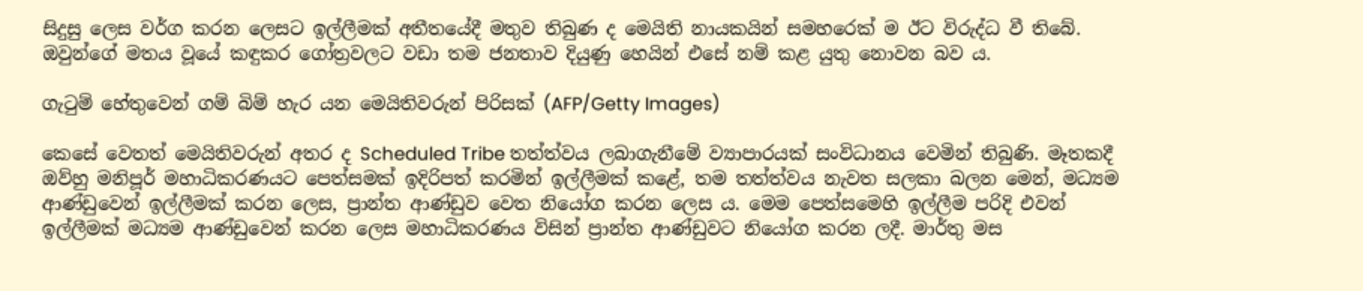සිදුසු ලෙස වර්ග කරන ලෙසට ඉල්ලීමක් අතීතයේදී මතුව තිබුණ ද මෙයිති නායකයින් සමහරෙක් ම ඊට විරුද්ධ වී තිබේ. ඔවුන්ගේ මතය වූයේ කඳුකර ගෝත්‍රවලට වඩා තම ජනතාව දියුණු හෙයින් එසේ නම් කළ යුතු නොවන බව ය.

ගැටුම් හේතුවෙන් ගම් බිම් හැර යන මෙයිතිවරුන් පිරිසක් (AFP/Getty Images)

කෙසේ වෙතත් මෙයිතිවරුන් අතර ද Scheduled Tribe තත්ත්වය ලබාගැනීමේ ව්‍යාපාරයක් සංවිධානය වෙමින් තිබුණි. මෑතකදී ඔව්හු මනිපූර් මහාධිකරණයට පෙත්සමක් ඉදිරිපත් කරමින් ඉල්ලීමක් කළේ, තම තත්ත්වය නැවත සලකා බලන මෙන්, මධ්‍යම ආණ්ඩුවෙන් ඉල්ලීමක් කරන ලෙස, ප්‍රාන්ත ආණ්ඩුව වෙත නියෝග කරන ලෙස ය. මෙම පෙත්සමෙහි ඉල්ලීම පරිදි එවන් ඉල්ලීමක් මධ්‍යම ආණ්ඩුවෙන් කරන ලෙස මහාධිකරණය විසින් ප්‍රාන්ත ආණ්ඩුවට නියෝග කරන ලදී. මාර්තු මස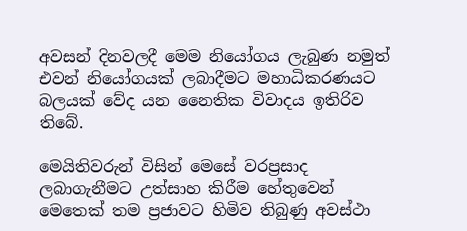අවසන් දිනවලදී මෙම නියෝගය ලැබුණ නමුත් එවන් නියෝගයක් ලබාදීමට මහාධිකරණයට බලයක් වේද යන නෛතික විවාදය ඉතිරිව තිබේ.

මෙයිතිවරුන් විසින් මෙසේ වරප්‍රසාද ලබාගැනීමට උත්සාහ කිරීම හේතුවෙන් මෙතෙක් තම ප්‍රජාවට හිමිව තිබුණු අවස්ථා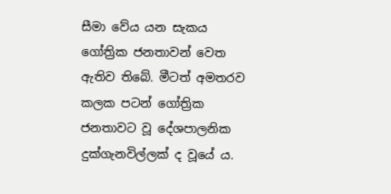සීමා වේය යන සැකය ගෝත්‍රික ජනතාවන් වෙත ඇතිව තිබේ. මීටත් අමතරව කලක පටන් ගෝත්‍රික ජනතාවට වූ දේශපාලනික දුක්ගැනවිල්ලක් ද වූයේ ය.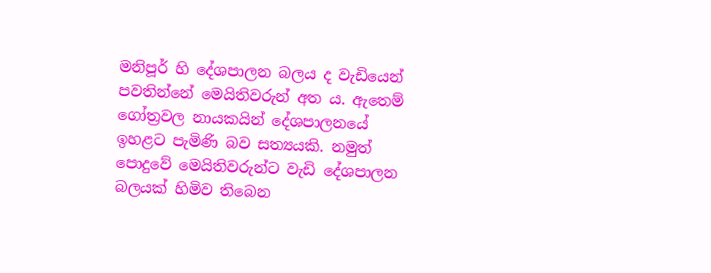මනිපූර් හි දේශපාලන බලය ද වැඩියෙන් පවතින්නේ මෙයිතිවරුන් අත ය. ඇතෙම් ගෝත්‍රවල නායකයින් දේශපාලනයේ ඉහළට පැමිණි බව සත්‍යයකි. නමුත් පොදුවේ මෙයිතිවරුන්ට වැඩි දේශපාලන බලයක් හිමිව තිබෙන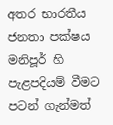අතර භාරතීය ජනතා පක්ෂය මනිපූර් හි පැළපදියම් වීමට පටන් ගැන්මත්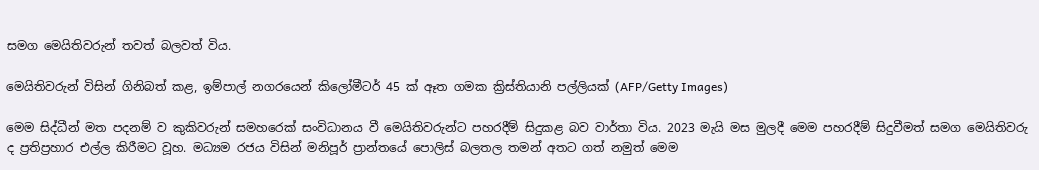සමග මෙයිතිවරුන් තවත් බලවත් විය.

මෙයිතිවරුන් විසින් ගිනිබත් කළ, ඉම්පාල් නගරයෙන් කිලෝමීටර් 45 ක් ඈත ගමක ක්‍රිස්තියානි පල්ලියක් (AFP/Getty Images)

මෙම සිද්ධීන් මත පදනම් ව කුකිවරුන් සමහරෙක් සංවිධානය වී මෙයිතිවරුන්ට පහරදීම් සිදුකළ බව වාර්තා විය. 2023 මැයි මස මුලදී මෙම පහරදීම් සිදුවීමත් සමග මෙයිතිවරු ද ප්‍රතිප්‍රහාර එල්ල කිරීමට වූහ. මධ්‍යම රජය විසින් මනිපූර් ප්‍රාන්තයේ පොලිස් බලතල තමන් අතට ගත් නමුත් මෙම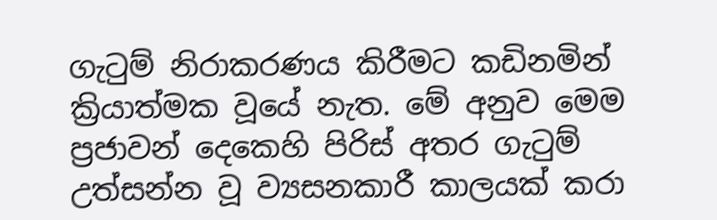ගැටුම් නිරාකරණය කිරීමට කඩිනමින් ක්‍රියාත්මක වූයේ නැත. මේ අනුව මෙම ප්‍රජාවන් දෙකෙහි පිරිස් අතර ගැටුම් උත්සන්න වූ ව්‍යසනකාරී කාලයක් කරා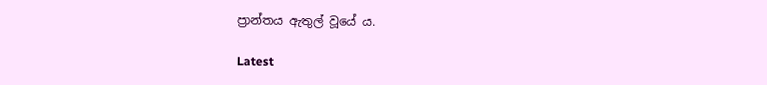ප්‍රාන්තය ඇතුල් වූයේ ය.

Latest